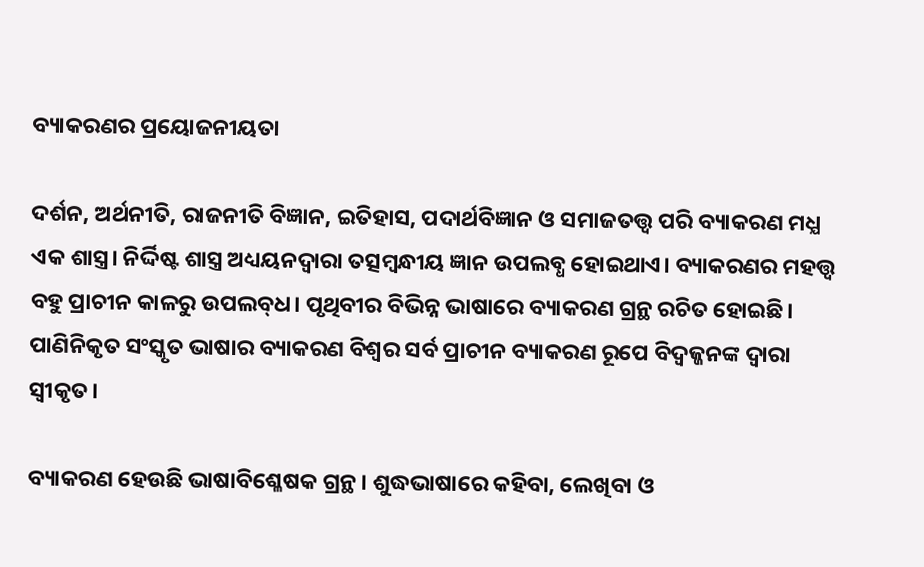ବ୍ୟାକରଣର ପ୍ରୟୋଜନୀୟତା

ଦର୍ଶନ, ଅର୍ଥନୀତି, ରାଜନୀତି ବିଜ୍ଞାନ, ଇତିହାସ, ପଦାର୍ଥବିଜ୍ଞାନ ଓ ସମାଜତତ୍ତ୍ବ ପରି ବ୍ୟାକରଣ ମଧ୍ଯ ଏକ ଶାସ୍ତ୍ର। ନିର୍ଦ୍ଦିଷ୍ଟ ଶାସ୍ତ୍ର ଅଧ୍ୟୟନଦ୍ୱାରା ତତ୍ସମ୍ବନ୍ଧୀୟ ଜ୍ଞାନ ଉପଲବ୍ଧ ହୋଇଥାଏ। ବ୍ୟାକରଣର ମହତ୍ତ୍ବ ବହୁ ପ୍ରାଚୀନ କାଳରୁ ଉପଲବ୍‌ଧ। ପୃଥିବୀର ବିଭିନ୍ନ ଭାଷାରେ ବ୍ୟାକରଣ ଗ୍ରନ୍ଥ ରଚିତ ହୋଇଛି। ପାଣିନିକୃତ ସଂସ୍କୃତ ଭାଷାର ବ୍ୟାକରଣ ବିଶ୍ଵର ସର୍ବ ପ୍ରାଚୀନ ବ୍ୟାକରଣ ରୂପେ ବିଦ୍ବଜ୍ଜନଙ୍କ ଦ୍ଵାରା ସ୍ଵୀକୃତ।

ବ୍ୟାକରଣ ହେଉଛି ଭାଷାବିଶ୍ଳେଷକ ଗ୍ରନ୍ଥ। ଶୁଦ୍ଧଭାଷାରେ କହିବା, ଲେଖିବା ଓ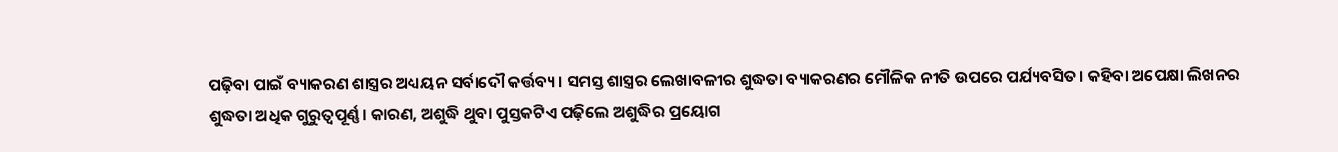ପଢ଼ିବା ପାଇଁ ବ୍ୟାକରଣ ଶାସ୍ତ୍ରର ଅଧ୍ୟୟନ ସର୍ବାଦୌ କର୍ତ୍ତବ୍ୟ। ସମସ୍ତ ଶାସ୍ତ୍ରର ଲେଖାବଳୀର ଶୁଦ୍ଧତା ବ୍ୟାକରଣର ମୌଳିକ ନୀତି ଉପରେ ପର୍ଯ୍ୟବସିତ। କହିବା ଅପେକ୍ଷା ଲିଖନର ଶୁଦ୍ଧତା ଅଧିକ ଗୁରୁତ୍ଵପୂର୍ଣ୍ଣ। କାରଣ, ଅଶୁଦ୍ଧି ଥୁବା ପୁସ୍ତକଟିଏ ପଢ଼ିଲେ ଅଶୁଦ୍ଧିର ପ୍ରୟୋଗ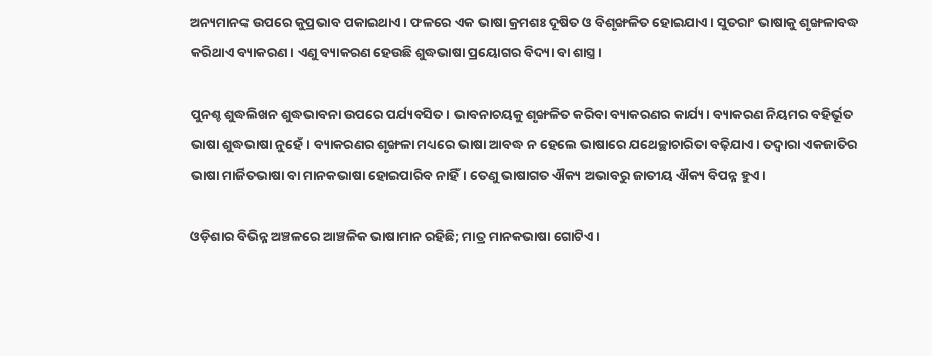ଅନ୍ୟମାନଙ୍କ ଉପରେ କୁପ୍ରଭାବ ପକାଇଥାଏ। ଫଳରେ ଏକ ଭାଷା କ୍ରମଶଃ ଦୂଷିତ ଓ ବିଶୃଙ୍ଖଳିତ ହୋଇଯାଏ। ସୁତରାଂ ଭାଷାକୁ ଶୃଙ୍ଖଳାବଦ୍ଧ କରିଥାଏ ବ୍ୟାକରଣ। ଏଣୁ ବ୍ୟାକରଣ ହେଉଛି ଶୁଦ୍ଧଭାଷା ପ୍ରୟୋଗର ବିଦ୍ୟା ବା ଶାସ୍ତ୍ର।

ପୁନଶ୍ଚ ଶୁଦ୍ଧଲିଖନ ଶୁଦ୍ଧଭାବନା ଉପରେ ପର୍ଯ୍ୟବସିତ। ଭାବନାଚୟକୁ ଶୃଙ୍ଖଳିତ କରିବା ବ୍ୟାକରଣର କାର୍ଯ୍ୟ। ବ୍ୟାକରଣ ନିୟମର ବହିର୍ଭୂତ ଭାଷା ଶୁଦ୍ଧଭାଷା ନୁହେଁ। ବ୍ୟାକରଣର ଶୃଙ୍ଖଳା ମଧ୍ୟରେ ଭାଷା ଆବଦ୍ଧ ନ ହେଲେ ଭାଷାରେ ଯଥେଚ୍ଛାଚାରିତା ବଢ଼ିଯାଏ। ତଦ୍ବାରା ଏକଜାତିର ଭାଷା ମାର୍ଜିତଭାଷା ବା ମାନକଭାଷା ହୋଇପାରିବ ନାହିଁ। ତେଣୁ ଭାଷାଗତ ଐକ୍ୟ ଅଭାବରୁ ଜାତୀୟ ଐକ୍ୟ ବିପନ୍ନ ହୁଏ।

ଓଡ଼ିଶାର ବିଭିନ୍ନ ଅଞ୍ଚଳରେ ଆଞ୍ଚଳିକ ଭାଷାମାନ ରହିଛି; ମାତ୍ର ମାନକଭାଷା ଗୋଟିଏ।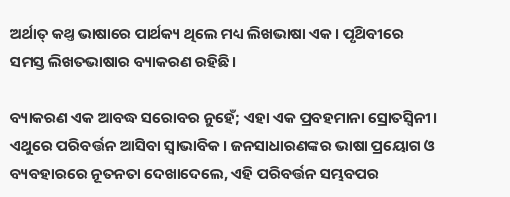ଅର୍ଥାତ୍ କଥ୍ତ ଭାଷାରେ ପାର୍ଥକ୍ୟ ଥିଲେ ମଧ୍ୟ ଲିଖଭାଷା ଏକ। ପୃଥ‌ିବୀରେ ସମସ୍ତ ଲିଖତଭାଷାର ବ୍ୟାକରଣ ରହିଛି।

ବ୍ୟାକରଣ ଏକ ଆବଦ୍ଧ ସରୋବର ନୁହେଁ; ଏହା ଏକ ପ୍ରବହମାନା ସ୍ରୋତସ୍ଵିନୀ। ଏଥୁରେ ପରିବର୍ତ୍ତନ ଆସିବା ସ୍ଵାଭାବିକ। ଜନସାଧାରଣଙ୍କର ଭାଷା ପ୍ରୟୋଗ ଓ ବ୍ୟବହାରରେ ନୂତନତା ଦେଖାଦେଲେ, ଏହି ପରିବର୍ତ୍ତନ ସମ୍ଭବପର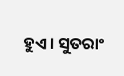ହୁଏ। ସୁତରାଂ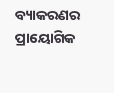ବ୍ୟାକରଣର ପ୍ରାୟୋଗିକ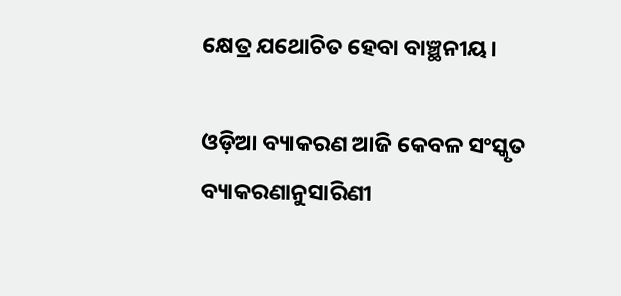କ୍ଷେତ୍ର ଯଥୋଚିତ ହେବା ବାଞ୍ଛନୀୟ।

ଓଡ଼ିଆ ବ୍ୟାକରଣ ଆଜି କେବଳ ସଂସ୍କୃତ ବ୍ୟାକରଣାନୁସାରିଣୀ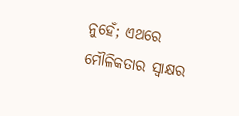ନୁହେଁ; ଏଥରେ ମୌଳିକତାର ସ୍ବାକ୍ଷର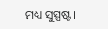ମଧ୍ୟ ସୁସ୍ପଷ୍ଟ।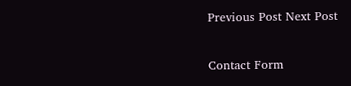Previous Post Next Post

Contact Form